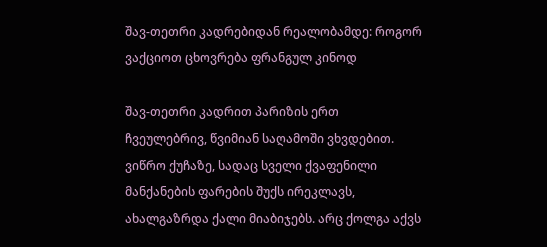შავ-თეთრი კადრებიდან რეალობამდე: როგორ ვაქციოთ ცხოვრება ფრანგულ კინოდ

შავ-თეთრი კადრით პარიზის ერთ ჩვეულებრივ, წვიმიან საღამოში ვხვდებით. ვიწრო ქუჩაზე, სადაც სველი ქვაფენილი მანქანების ფარების შუქს ირეკლავს, ახალგაზრდა ქალი მიაბიჯებს. არც ქოლგა აქვს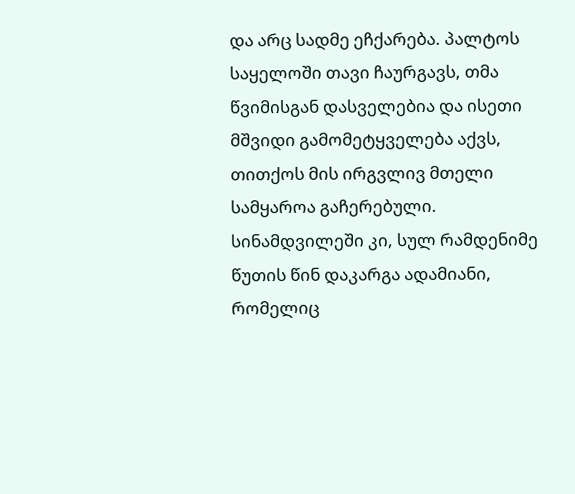და არც სადმე ეჩქარება. პალტოს საყელოში თავი ჩაურგავს, თმა წვიმისგან დასველებია და ისეთი მშვიდი გამომეტყველება აქვს, თითქოს მის ირგვლივ მთელი სამყაროა გაჩერებული. სინამდვილეში კი, სულ რამდენიმე წუთის წინ დაკარგა ადამიანი, რომელიც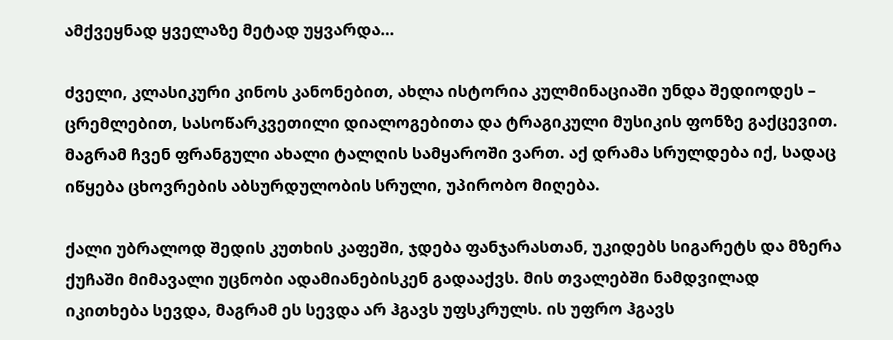ამქვეყნად ყველაზე მეტად უყვარდა…

ძველი, კლასიკური კინოს კანონებით, ახლა ისტორია კულმინაციაში უნდა შედიოდეს – ცრემლებით, სასოწარკვეთილი დიალოგებითა და ტრაგიკული მუსიკის ფონზე გაქცევით. მაგრამ ჩვენ ფრანგული ახალი ტალღის სამყაროში ვართ. აქ დრამა სრულდება იქ, სადაც იწყება ცხოვრების აბსურდულობის სრული, უპირობო მიღება.

ქალი უბრალოდ შედის კუთხის კაფეში, ჯდება ფანჯარასთან, უკიდებს სიგარეტს და მზერა ქუჩაში მიმავალი უცნობი ადამიანებისკენ გადააქვს. მის თვალებში ნამდვილად იკითხება სევდა, მაგრამ ეს სევდა არ ჰგავს უფსკრულს. ის უფრო ჰგავს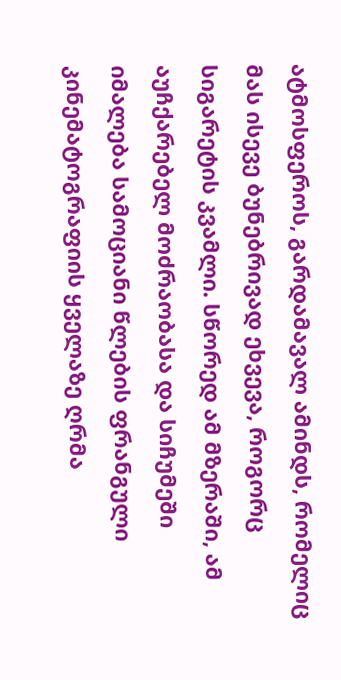ატმოსფეროს, გარდამავალ ამინდს, რომელიც მას ისევე ბუნებრივად ეხვევა, როგორც სიგარეტის კვამლი. სწორედ ამ მზერაში, ამ აუჩქარებელ მოძრაობასა და სიჩუმეში იმალება სამოციანი წლების ფრანგული კინემატოგრაფიის ყველაზე ღრმა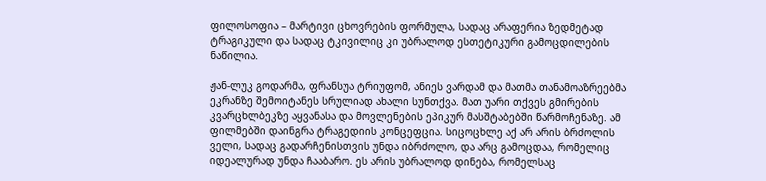ფილოსოფია – მარტივი ცხოვრების ფორმულა, სადაც არაფერია ზედმეტად ტრაგიკული და სადაც ტკივილიც კი უბრალოდ ესთეტიკური გამოცდილების ნაწილია.

ჟან-ლუკ გოდარმა, ფრანსუა ტრიუფომ, ანიეს ვარდამ და მათმა თანამოაზრეებმა ეკრანზე შემოიტანეს სრულიად ახალი სუნთქვა. მათ უარი თქვეს გმირების კვარცხლბეკზე აყვანასა და მოვლენების ეპიკურ მასშტაბებში წარმოჩენაზე. ამ ფილმებში დაინგრა ტრაგედიის კონცეფცია. სიცოცხლე აქ არ არის ბრძოლის ველი, სადაც გადარჩენისთვის უნდა იბრძოლო, და არც გამოცდაა, რომელიც იდეალურად უნდა ჩააბარო. ეს არის უბრალოდ დინება, რომელსაც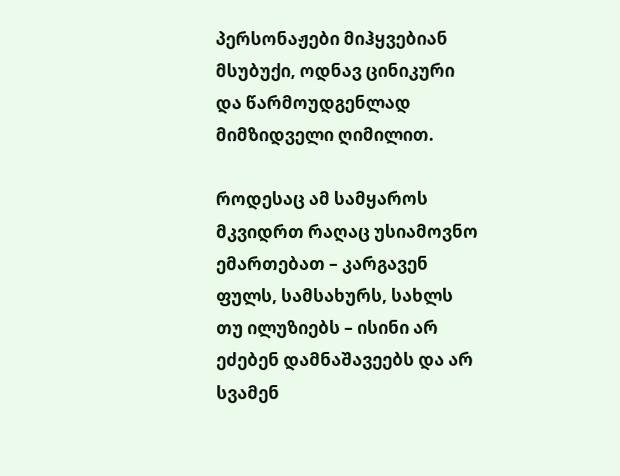პერსონაჟები მიჰყვებიან მსუბუქი, ოდნავ ცინიკური და წარმოუდგენლად მიმზიდველი ღიმილით.

როდესაც ამ სამყაროს მკვიდრთ რაღაც უსიამოვნო ემართებათ – კარგავენ ფულს, სამსახურს, სახლს თუ ილუზიებს – ისინი არ ეძებენ დამნაშავეებს და არ სვამენ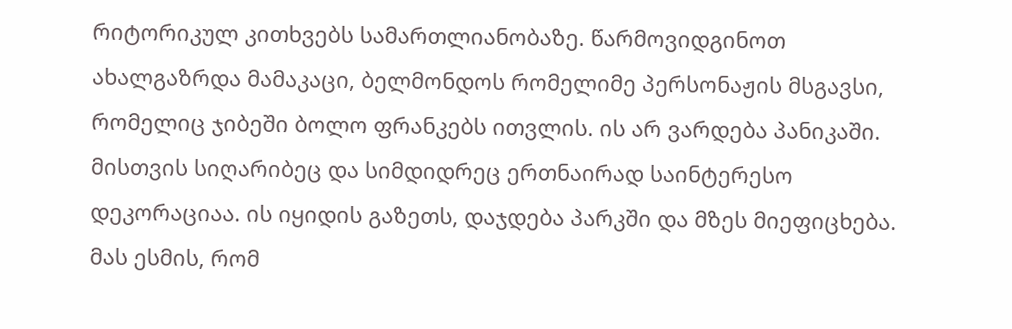რიტორიკულ კითხვებს სამართლიანობაზე. წარმოვიდგინოთ ახალგაზრდა მამაკაცი, ბელმონდოს რომელიმე პერსონაჟის მსგავსი, რომელიც ჯიბეში ბოლო ფრანკებს ითვლის. ის არ ვარდება პანიკაში. მისთვის სიღარიბეც და სიმდიდრეც ერთნაირად საინტერესო დეკორაციაა. ის იყიდის გაზეთს, დაჯდება პარკში და მზეს მიეფიცხება. მას ესმის, რომ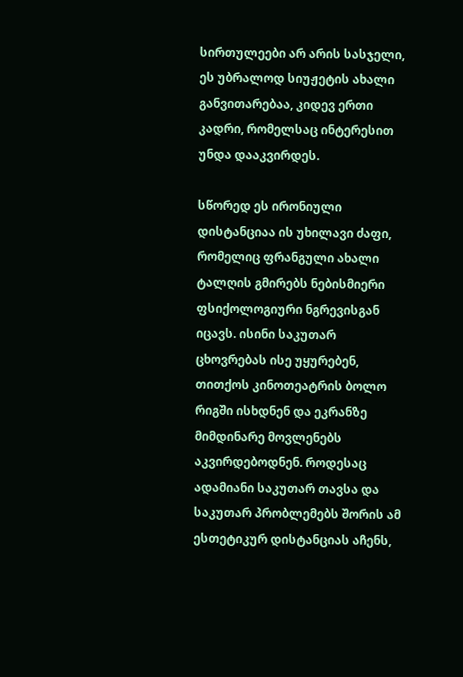სირთულეები არ არის სასჯელი, ეს უბრალოდ სიუჟეტის ახალი განვითარებაა, კიდევ ერთი კადრი, რომელსაც ინტერესით უნდა დააკვირდეს.

სწორედ ეს ირონიული დისტანციაა ის უხილავი ძაფი, რომელიც ფრანგული ახალი ტალღის გმირებს ნებისმიერი ფსიქოლოგიური ნგრევისგან იცავს. ისინი საკუთარ ცხოვრებას ისე უყურებენ, თითქოს კინოთეატრის ბოლო რიგში ისხდნენ და ეკრანზე მიმდინარე მოვლენებს აკვირდებოდნენ. როდესაც ადამიანი საკუთარ თავსა და საკუთარ პრობლემებს შორის ამ ესთეტიკურ დისტანციას აჩენს,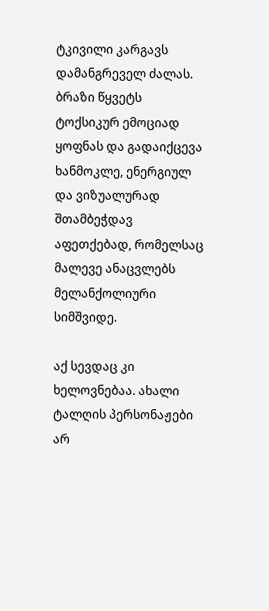ტკივილი კარგავს დამანგრეველ ძალას. ბრაზი წყვეტს ტოქსიკურ ემოციად ყოფნას და გადაიქცევა ხანმოკლე, ენერგიულ და ვიზუალურად შთამბეჭდავ აფეთქებად, რომელსაც მალევე ანაცვლებს მელანქოლიური სიმშვიდე.

აქ სევდაც კი ხელოვნებაა. ახალი ტალღის პერსონაჟები არ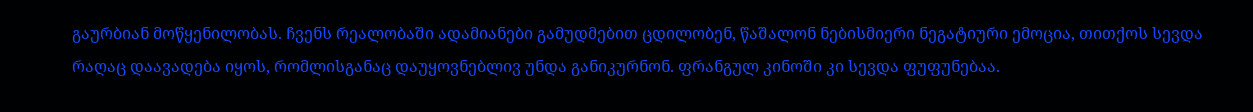გაურბიან მოწყენილობას. ჩვენს რეალობაში ადამიანები გამუდმებით ცდილობენ, წაშალონ ნებისმიერი ნეგატიური ემოცია, თითქოს სევდა რაღაც დაავადება იყოს, რომლისგანაც დაუყოვნებლივ უნდა განიკურნონ. ფრანგულ კინოში კი სევდა ფუფუნებაა.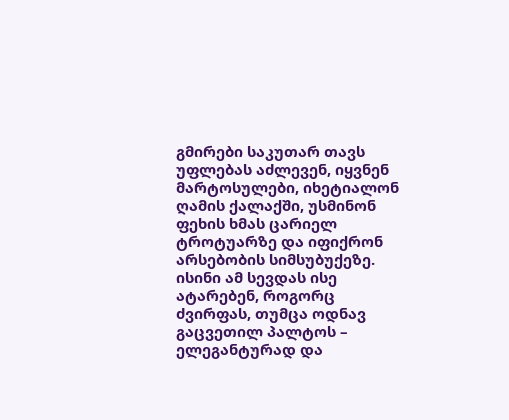გმირები საკუთარ თავს უფლებას აძლევენ, იყვნენ მარტოსულები, იხეტიალონ ღამის ქალაქში, უსმინონ ფეხის ხმას ცარიელ ტროტუარზე და იფიქრონ არსებობის სიმსუბუქეზე. ისინი ამ სევდას ისე ატარებენ, როგორც ძვირფას, თუმცა ოდნავ გაცვეთილ პალტოს – ელეგანტურად და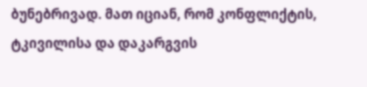ბუნებრივად. მათ იციან, რომ კონფლიქტის, ტკივილისა და დაკარგვის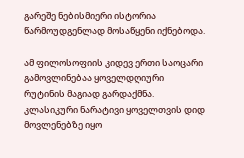გარეშე ნებისმიერი ისტორია წარმოუდგენლად მოსაწყენი იქნებოდა.

ამ ფილოსოფიის კიდევ ერთი საოცარი გამოვლინებაა ყოველდღიური რუტინის მაგიად გარდაქმნა. კლასიკური ნარატივი ყოველთვის დიდ მოვლენებზე იყო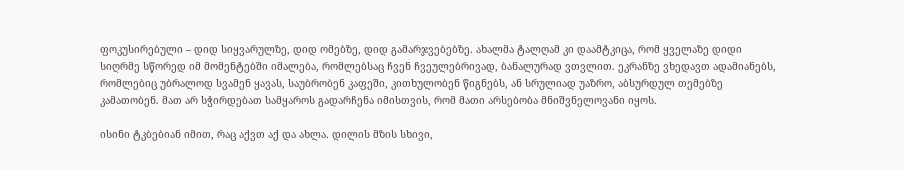ფოკუსირებული – დიდ სიყვარულზე, დიდ ომებზე, დიდ გამარჯვებებზე. ახალმა ტალღამ კი დაამტკიცა, რომ ყველაზე დიდი სიღრმე სწორედ იმ მომენტებში იმალება, რომლებსაც ჩვენ ჩვეულებრივად, ბანალურად ვთვლით. ეკრანზე ვხედავთ ადამიანებს, რომლებიც უბრალოდ სვამენ ყავას, საუბრობენ კაფეში, კითხულობენ წიგნებს, ან სრულიად უაზრო, აბსურდულ თემებზე კამათობენ. მათ არ სჭირდებათ სამყაროს გადარჩენა იმისთვის, რომ მათი არსებობა მნიშვნელოვანი იყოს.

ისინი ტკბებიან იმით, რაც აქვთ აქ და ახლა. დილის მზის სხივი,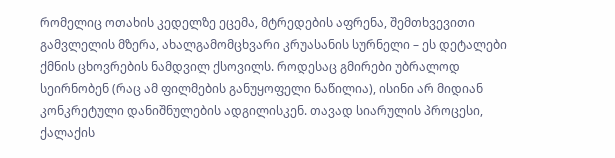რომელიც ოთახის კედელზე ეცემა, მტრედების აფრენა, შემთხვევითი გამვლელის მზერა, ახალგამომცხვარი კრუასანის სურნელი – ეს დეტალები ქმნის ცხოვრების ნამდვილ ქსოვილს. როდესაც გმირები უბრალოდ სეირნობენ (რაც ამ ფილმების განუყოფელი ნაწილია), ისინი არ მიდიან კონკრეტული დანიშნულების ადგილისკენ. თავად სიარულის პროცესი, ქალაქის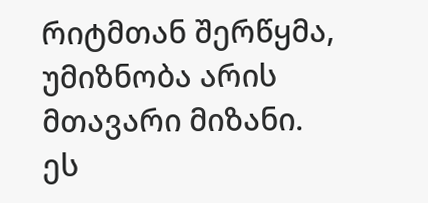რიტმთან შერწყმა, უმიზნობა არის მთავარი მიზანი. ეს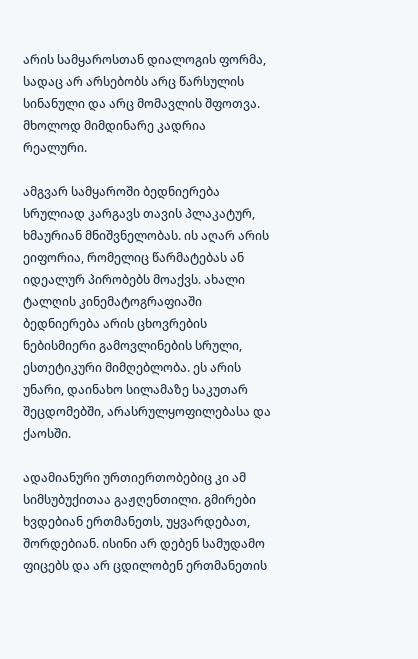არის სამყაროსთან დიალოგის ფორმა, სადაც არ არსებობს არც წარსულის სინანული და არც მომავლის შფოთვა. მხოლოდ მიმდინარე კადრია რეალური.

ამგვარ სამყაროში ბედნიერება სრულიად კარგავს თავის პლაკატურ, ხმაურიან მნიშვნელობას. ის აღარ არის ეიფორია, რომელიც წარმატებას ან იდეალურ პირობებს მოაქვს. ახალი ტალღის კინემატოგრაფიაში ბედნიერება არის ცხოვრების ნებისმიერი გამოვლინების სრული, ესთეტიკური მიმღებლობა. ეს არის უნარი, დაინახო სილამაზე საკუთარ შეცდომებში, არასრულყოფილებასა და ქაოსში.

ადამიანური ურთიერთობებიც კი ამ სიმსუბუქითაა გაჟღენთილი. გმირები ხვდებიან ერთმანეთს, უყვარდებათ, შორდებიან. ისინი არ დებენ სამუდამო ფიცებს და არ ცდილობენ ერთმანეთის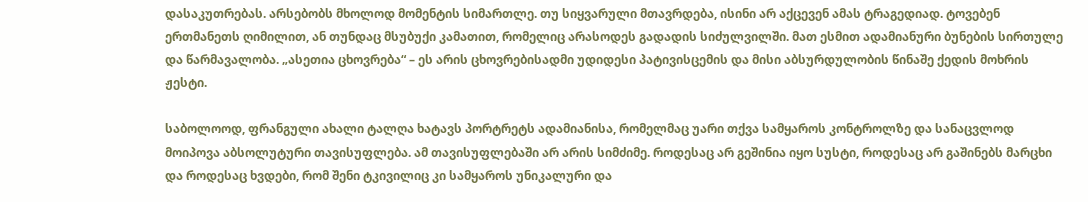დასაკუთრებას. არსებობს მხოლოდ მომენტის სიმართლე. თუ სიყვარული მთავრდება, ისინი არ აქცევენ ამას ტრაგედიად. ტოვებენ ერთმანეთს ღიმილით, ან თუნდაც მსუბუქი კამათით, რომელიც არასოდეს გადადის სიძულვილში. მათ ესმით ადამიანური ბუნების სირთულე და წარმავალობა. „ასეთია ცხოვრება“ – ეს არის ცხოვრებისადმი უდიდესი პატივისცემის და მისი აბსურდულობის წინაშე ქედის მოხრის ჟესტი.

საბოლოოდ, ფრანგული ახალი ტალღა ხატავს პორტრეტს ადამიანისა, რომელმაც უარი თქვა სამყაროს კონტროლზე და სანაცვლოდ მოიპოვა აბსოლუტური თავისუფლება. ამ თავისუფლებაში არ არის სიმძიმე. როდესაც არ გეშინია იყო სუსტი, როდესაც არ გაშინებს მარცხი და როდესაც ხვდები, რომ შენი ტკივილიც კი სამყაროს უნიკალური და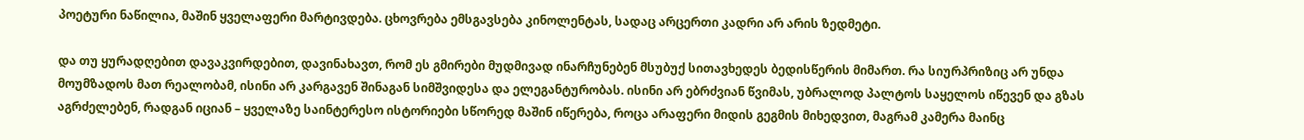პოეტური ნაწილია, მაშინ ყველაფერი მარტივდება. ცხოვრება ემსგავსება კინოლენტას, სადაც არცერთი კადრი არ არის ზედმეტი.

და თუ ყურადღებით დავაკვირდებით, დავინახავთ, რომ ეს გმირები მუდმივად ინარჩუნებენ მსუბუქ სითავხედეს ბედისწერის მიმართ. რა სიურპრიზიც არ უნდა მოუმზადოს მათ რეალობამ, ისინი არ კარგავენ შინაგან სიმშვიდესა და ელეგანტურობას. ისინი არ ებრძვიან წვიმას, უბრალოდ პალტოს საყელოს იწევენ და გზას აგრძელებენ, რადგან იციან – ყველაზე საინტერესო ისტორიები სწორედ მაშინ იწერება, როცა არაფერი მიდის გეგმის მიხედვით, მაგრამ კამერა მაინც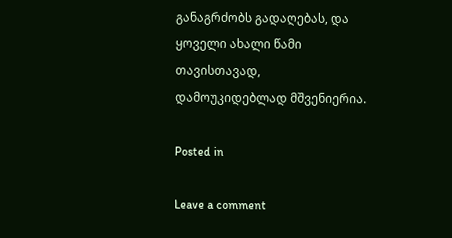განაგრძობს გადაღებას, და ყოველი ახალი წამი თავისთავად, დამოუკიდებლად მშვენიერია.

Posted in

Leave a comment